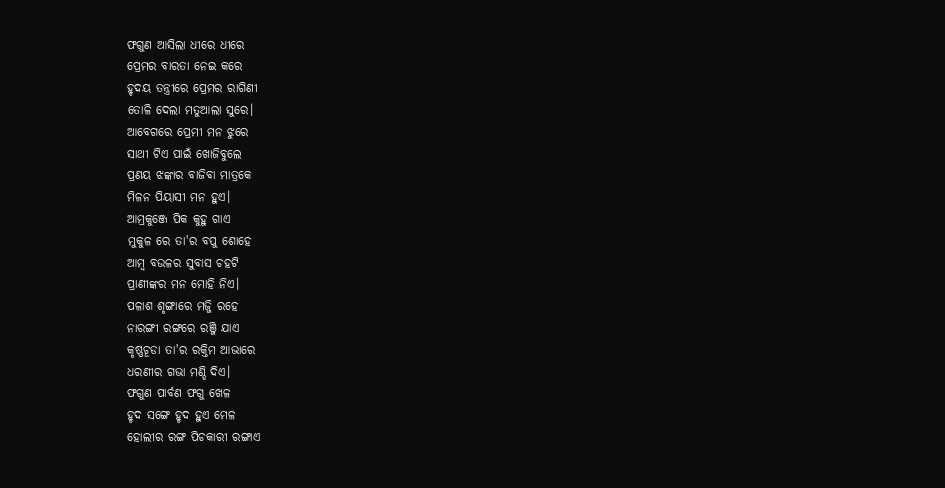ଫଗୁଣ ଆସିଲା ଧୀରେ ଧୀରେ
ପ୍ରେମର ବାରତା ନେଇ କରେ
ହୃଦୟ ତନ୍ତ୍ରୀରେ ପ୍ରେମର ରାଗିଣୀ
ତୋଳି ଦେଲା ମତୁଆଲା ସୁରେ।
ଆବେଗରେ ପ୍ରେମୀ ମନ ଝୁରେ
ସାଥୀ ଟିଏ ପାଇଁ ଖୋଜିବୁଲେ
ପ୍ରଣୟ ଝଙ୍କାର ବାଜିବା ମାତ୍ରକେ
ମିଳନ ପିୟାସୀ ମନ ହୁଏ।
ଆମ୍ରକୁଞ୍ଜେ ପିକ କୁହୁ ଗାଏ
ମୁକୁଳ ରେ ତା'ର ବପୁ ଶୋହେ
ଆମ୍ବ ବଉଳର ସୁବାସ ଚହଟି
ପ୍ରାଣୀଙ୍କର ମନ ମୋହି ନିଏ।
ପଳାଶ ଶୃଙ୍ଗାରେ ମଜ୍ଜି ରହେ
ନାରଙ୍ଗୀ ରଙ୍ଗରେ ରଞ୍ଜି ଯାଏ
କୃଷ୍ଣଚୂଡା ତା'ର ରକ୍ତିମ ଆଭାରେ
ଧରଣୀର ଗଭା ମଣ୍ଡି ଦିଏ।
ଫଗୁଣ ପାର୍ବଣ ଫଗୁ ଖେଳ
ହୃଦ ସଙ୍ଗେ ହୃଦ ହୁଏ ମେଳ
ହୋଲୀର ରଙ୍ଗ ପିଚକାରୀ ରଙ୍ଗାଏ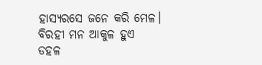ହାସ୍ୟରସେ ଜନେ କରି ମେଳ।
ବିରହୀ ମନ ଆକୁଳ ହୁଏ
ଡହଳ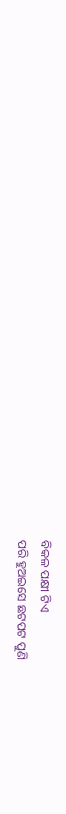ବିକଳ ପକ୍ଷୀ ଟିଏ
ପରି ହୁଅଇସେ ଛଟପଟ ପୁଣି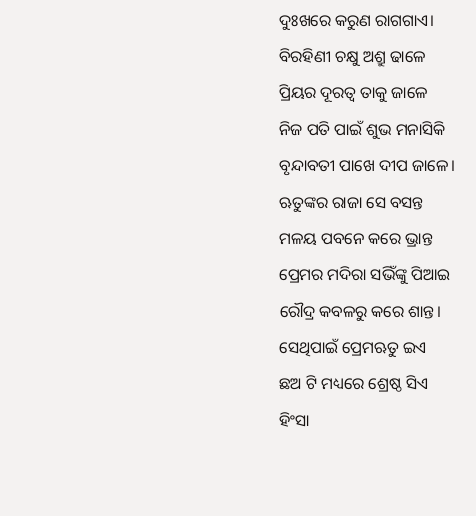ଦୁଃଖରେ କରୁଣ ରାଗଗାଏ।
ବିରହିଣୀ ଚକ୍ଷୁ ଅଶ୍ରୁ ଢାଳେ
ପ୍ରିୟର ଦୂରତ୍ବ ତାକୁ ଜାଳେ
ନିଜ ପତି ପାଇଁ ଶୁଭ ମନାସିକି
ବୃନ୍ଦାବତୀ ପାଖେ ଦୀପ ଜାଳେ।
ଋତୁଙ୍କର ରାଜା ସେ ବସନ୍ତ
ମଳୟ ପବନେ କରେ ଭ୍ରାନ୍ତ
ପ୍ରେମର ମଦିରା ସଭିଁଙ୍କୁ ପିଆଇ
ରୌଦ୍ର କବଳରୁ କରେ ଶାନ୍ତ।
ସେଥିପାଇଁ ପ୍ରେମଋତୁ ଇଏ
ଛଅ ଟି ମଧ୍ୟରେ ଶ୍ରେଷ୍ଠ ସିଏ
ହିଂସା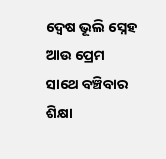ଦ୍ବେଷ ଭୂଲି ସ୍ନେହ ଆଉ ପ୍ରେମ
ସାଥେ ବଞ୍ଚିବାର ଶିକ୍ଷା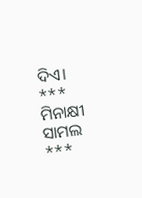ଦିଏ।
*** ମିନାକ୍ଷୀ ସାମଲ ***